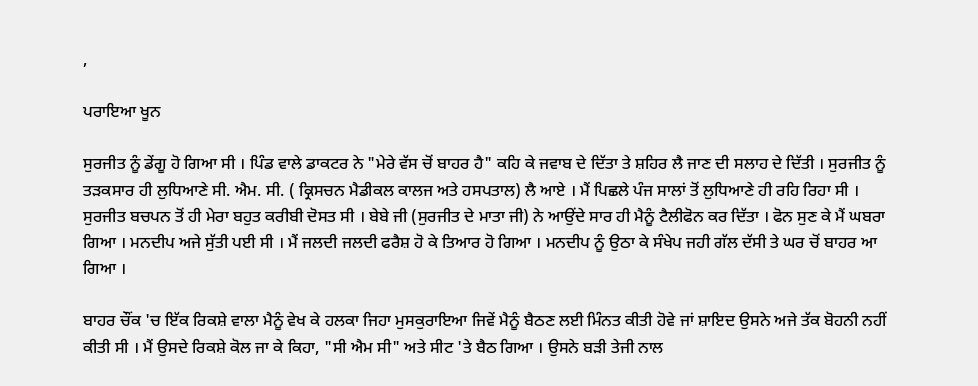,

ਪਰਾਇਆ ਖੂਨ

ਸੁਰਜੀਤ ਨੂੰ ਡੇਂਗੂ ਹੋ ਗਿਆ ਸੀ । ਪਿੰਡ ਵਾਲੇ ਡਾਕਟਰ ਨੇ "ਮੇਰੇ ਵੱਸ ਚੋਂ ਬਾਹਰ ਹੈ" ਕਹਿ ਕੇ ਜਵਾਬ ਦੇ ਦਿੱਤਾ ਤੇ ਸ਼ਹਿਰ ਲੈ ਜਾਣ ਦੀ ਸਲਾਹ ਦੇ ਦਿੱਤੀ । ਸੁਰਜੀਤ ਨੂੰ ਤੜਕਸਾਰ ਹੀ ਲੁਧਿਆਣੇ ਸੀ. ਐਮ. ਸੀ. ( ਕ੍ਰਿਸਚਨ ਮੈਡੀਕਲ ਕਾਲਜ ਅਤੇ ਹਸਪਤਾਲ) ਲੈ ਆਏ । ਮੈਂ ਪਿਛਲੇ ਪੰਜ ਸਾਲਾਂ ਤੋਂ ਲੁਧਿਆਣੇ ਹੀ ਰਹਿ ਰਿਹਾ ਸੀ । ਸੁਰਜੀਤ ਬਚਪਨ ਤੋਂ ਹੀ ਮੇਰਾ ਬਹੁਤ ਕਰੀਬੀ ਦੋਸਤ ਸੀ । ਬੇਬੇ ਜੀ (ਸੁਰਜੀਤ ਦੇ ਮਾਤਾ ਜੀ) ਨੇ ਆਉਂਦੇ ਸਾਰ ਹੀ ਮੈਨੂੰ ਟੈਲੀਫੋਨ ਕਰ ਦਿੱਤਾ । ਫੋਨ ਸੁਣ ਕੇ ਮੈਂ ਘਬਰਾ ਗਿਆ । ਮਨਦੀਪ ਅਜੇ ਸੁੱਤੀ ਪਈ ਸੀ । ਮੈਂ ਜਲਦੀ ਜਲਦੀ ਫਰੈਸ਼ ਹੋ ਕੇ ਤਿਆਰ ਹੋ ਗਿਆ । ਮਨਦੀਪ ਨੂੰ ਉਠਾ ਕੇ ਸੰਖੇਪ ਜਹੀ ਗੱਲ ਦੱਸੀ ਤੇ ਘਰ ਚੋਂ ਬਾਹਰ ਆ ਗਿਆ ।

ਬਾਹਰ ਚੌਂਕ 'ਚ ਇੱਕ ਰਿਕਸ਼ੇ ਵਾਲਾ ਮੈਨੂੰ ਵੇਖ ਕੇ ਹਲਕਾ ਜਿਹਾ ਮੁਸਕੁਰਾਇਆ ਜਿਵੇਂ ਮੈਨੂੰ ਬੈਠਣ ਲਈ ਮਿੰਨਤ ਕੀਤੀ ਹੋਵੇ ਜਾਂ ਸ਼ਾਇਦ ਉਸਨੇ ਅਜੇ ਤੱਕ ਬੋਹਨੀ ਨਹੀਂ ਕੀਤੀ ਸੀ । ਮੈਂ ਉਸਦੇ ਰਿਕਸ਼ੇ ਕੋਲ ਜਾ ਕੇ ਕਿਹਾ, "ਸੀ ਐਮ ਸੀ" ਅਤੇ ਸੀਟ 'ਤੇ ਬੈਠ ਗਿਆ । ਉਸਨੇ ਬੜੀ ਤੇਜੀ ਨਾਲ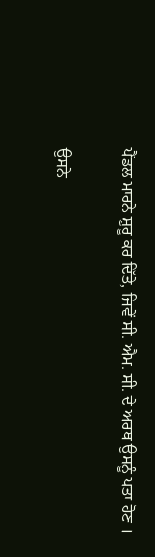ਪੈਂਡਲ ਮਾਰਨੇ ਸ਼ੁਰੂ ਕਰ ਦਿੱਤੇ, ਜਿਵੇਂ ਸੀ. ਐਮ. ਸੀ. ਦੇ ਅਰਥ ਉਸਨੂੰ ਪਤਾ ਹੋਣ ।

ਉਸਨੇ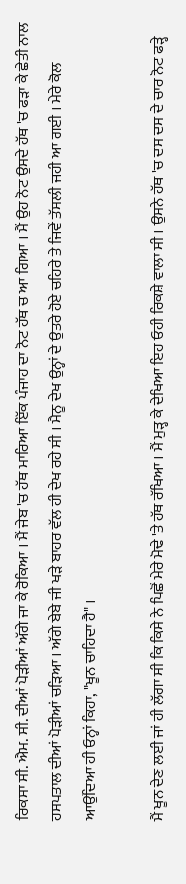ਰਿਕਸਾ ਸੀ. ਐਮ. ਸੀ. ਦੀਆਂ ਪੋੜੀਆਂ ਅੱਗੇ ਜਾ ਕੇ ਰੋਕਿਆ । ਮੈਂ ਜੇਬ 'ਚ ਹੱਥ ਮਾਰਿਆ ਇੱਕ ਪੰਜਾਹ ਦਾ ਨੋਟ ਹੱਥ ਚ ਆ ਗਿਆ । ਮੈਂ ਉਹ ਨੋਟ ਉਸਦੇ ਹੱਥ 'ਚ ਫੜਾ ਕੇ ਛੇਤੀ ਨਾਲ ਹਸਪਤਾਲ ਦੀਆਂ ਪੋੜੀਆਂ ਚੜਿਆ । ਅੱਗੇ ਬੇਬੇ ਜੀ ਖੜੇ ਬਾਹਰ ਵੱਲ ਹੀ ਦੇਖ ਰਹੇ ਸੀ । ਮੈਨੂ ਦੇਖ ਉਨ੍ਹਾਂ ਦੇ ਉਤਰੇ ਹੋਏ ਚਹਿਰੇ ਤੇ ਜਿਵੇਂ ਤੱਸਲੀ ਜਹੀ ਆ ਗਈ । ਮੇਰੇ ਕੋਲ ਆਉਂਦਿਆ ਹੀ ਓਨ੍ਹਾਂ ਕਿਹਾ, "ਖੂਨ ਚਾਹਿਦਾ ਹੈ" ।

ਮੈਂ ਖੂਨ ਦੇਣ ਲਈ ਜਾਂ ਹੀ ਲੱਗਾ ਸੀ ਕਿ ਕਿਸੇ ਨੇ ਪਿਛੋਂ ਮੇਰੇ ਮੋਢੇ 'ਤੇ ਹੱਥ ਰੱਖਿਆ । ਮੈਂ ਮੁੜ੍ਹ ਕੇ ਦੇਖਿਆ ਇਹ ਓਹੀ ਰਿਕਸ਼ੇ ਵਾਲਾ ਸੀ । ਉਸਨੇ ਹੱਥ 'ਚ ਦਸ ਦਸ ਦੇ ਚਾਰ ਨੋਟ ਫੜ੍ਹੇ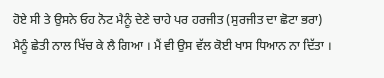ਹੋਏ ਸੀ ਤੇ ਉਸਨੇ ਓਹ ਨੋਟ ਮੈਨੂੰ ਦੇਣੇ ਚਾਹੇ ਪਰ ਹਰਜੀਤ (ਸੁਰਜੀਤ ਦਾ ਛੋਟਾ ਭਰਾ) ਮੈਨੂੰ ਛੇਤੀ ਨਾਲ ਖਿੱਚ ਕੇ ਲੈ ਗਿਆ । ਮੈਂ ਵੀ ਉਸ ਵੱਲ ਕੋਈ ਖਾਸ ਧਿਆਨ ਨਾ ਦਿੱਤਾ ।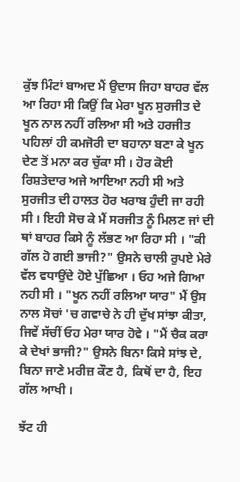ਕੁੱਝ ਮਿੰਟਾਂ ਬਾਅਦ ਮੈਂ ਉਦਾਸ ਜਿਹਾ ਬਾਹਰ ਵੱਲ ਆ ਰਿਹਾ ਸੀ ਕਿਉਂ ਕਿ ਮੇਰਾ ਖੂਨ ਸੁਰਜੀਤ ਦੇ ਖੂਨ ਨਾਲ ਨਹੀਂ ਰਲਿਆ ਸੀ ਅਤੇ ਹਰਜੀਤ ਪਹਿਲਾਂ ਹੀ ਕਮਜੋਰੀ ਦਾ ਬਹਾਨਾ ਬਣਾ ਕੇ ਖੂਨ ਦੇਣ ਤੋਂ ਮਨਾ ਕਰ ਚੁੱਕਾ ਸੀ । ਹੋਰ ਕੋਈ ਰਿਸ਼ਤੇਦਾਰ ਅਜੇ ਆਇਆ ਨਹੀ ਸੀ ਅਤੇ ਸੁਰਜੀਤ ਦੀ ਹਾਲਤ ਹੋਰ ਖਰਾਬ ਹੁੰਦੀ ਜਾ ਰਹੀ ਸੀ । ਇਹੀ ਸੋਚ ਕੇ ਮੈਂ ਸਰਜੀਤ ਨੂੰ ਮਿਲਣ ਜਾਂ ਦੀ ਥਾਂ ਬਾਹਰ ਕਿਸੇ ਨੂੰ ਲੱਭਣ ਆ ਰਿਹਾ ਸੀ । "ਕੀ ਗੱਲ ਹੋ ਗਈ ਭਾਜੀ?" ਉਸਨੇ ਚਾਲੀ ਰੁਪਏ ਮੇਰੇ ਵੱਲ ਵਧਾਉਂਦੇ ਹੋਏ ਪੁੱਛਿਆ । ਓਹ ਅਜੇ ਗਿਆ ਨਹੀ ਸੀ । "ਖੂਨ ਨਹੀਂ ਰਲਿਆ ਯਾਰ" ਮੈਂ ਉਸ ਨਾਲ ਸੋਚਾਂ 'ਚ ਗਵਾਚੇ ਨੇ ਹੀ ਦੁੱਖ ਸਾਂਝਾ ਕੀਤਾ, ਜਿਵੇਂ ਸੱਚੀਂ ਓਹ ਮੇਰਾ ਯਾਰ ਹੋਵੇ । "ਮੈਂ ਚੈਕ ਕਰਾ ਕੇ ਦੇਖਾਂ ਭਾਜੀ?" ਉਸਨੇ ਬਿਨਾ ਕਿਸੇ ਸਾਂਝ ਦੇ, ਬਿਨਾ ਜਾਣੇ ਮਰੀਜ਼ ਕੌਣ ਹੈ, ਕਿਥੋਂ ਦਾ ਹੈ, ਇਹ ਗੱਲ ਆਖੀ ।

ਝੱਟ ਹੀ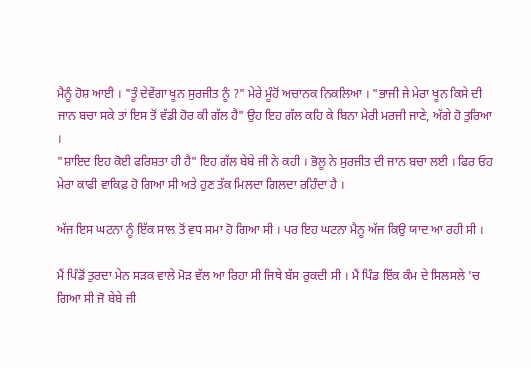ਮੈਨੂੰ ਹੋਸ਼ ਆਈ । "ਤੂੰ ਦੇਵੇਂਗਾ ਖੂਨ ਸੁਰਜੀਤ ਨੂੰ ?" ਮੇਰੇ ਮੂੰਹੋਂ ਅਚਾਨਕ ਨਿਕਲਿਆ । "ਭਾਜੀ ਜੇ ਮੇਰਾ ਖੂਨ ਕਿਸੇ ਦੀ ਜਾਨ ਬਚਾ ਸਕੇ ਤਾਂ ਇਸ ਤੋਂ ਵੱਡੀ ਹੋਰ ਕੀ ਗੱਲ ਹੈ" ਉਹ ਇਹ ਗੱਲ ਕਹਿ ਕੇ ਬਿਨਾ ਮੇਰੀ ਮਰਜੀ ਜਾਣੇ, ਅੱਗੇ ਹੋ ਤੁਰਿਆ ।
"ਸ਼ਾਇਦ ਇਹ ਕੋਈ ਫਰਿਸ਼ਤਾ ਹੀ ਹੈ" ਇਹ ਗੱਲ ਬੇਬੇ ਜੀ ਨੇ ਕਹੀ । ਭੋਲੂ ਨੇ ਸੁਰਜੀਤ ਦੀ ਜਾਨ ਬਚਾ ਲਈ । ਫਿਰ ਓਹ ਮੇਰਾ ਕਾਫੀ ਵਾਕਿਫ਼ ਹੋ ਗਿਆ ਸੀ ਅਤੇ ਹੁਣ ਤੱਕ ਮਿਲਦਾ ਗਿਲਦਾ ਰਹਿੰਦਾ ਹੈ ।

ਅੱਜ ਇਸ ਘਟਨਾ ਨੂੰ ਇੱਕ ਸਾਲ ਤੋਂ ਵਧ ਸਮਾ ਹੋ ਗਿਆ ਸੀ । ਪਰ ਇਹ ਘਟਨਾ ਮੈਨੂ ਅੱਜ ਕਿਉ ਯਾਦ ਆ ਰਹੀ ਸੀ ।

ਮੈਂ ਪਿੰਡੋਂ ਤੁਰਦਾ ਮੇਨ ਸੜਕ ਵਾਲੇ ਮੋੜ ਵੱਲ ਆ ਰਿਹਾ ਸੀ ਜਿਥੇ ਬੱਸ ਰੁਕਦੀ ਸੀ । ਮੈਂ ਪਿੰਡ ਇੱਕ ਕੰਮ ਦੇ ਸਿਲਸਲੇ 'ਚ ਗਿਆ ਸੀ ਜੋ ਬੇਬੇ ਜੀ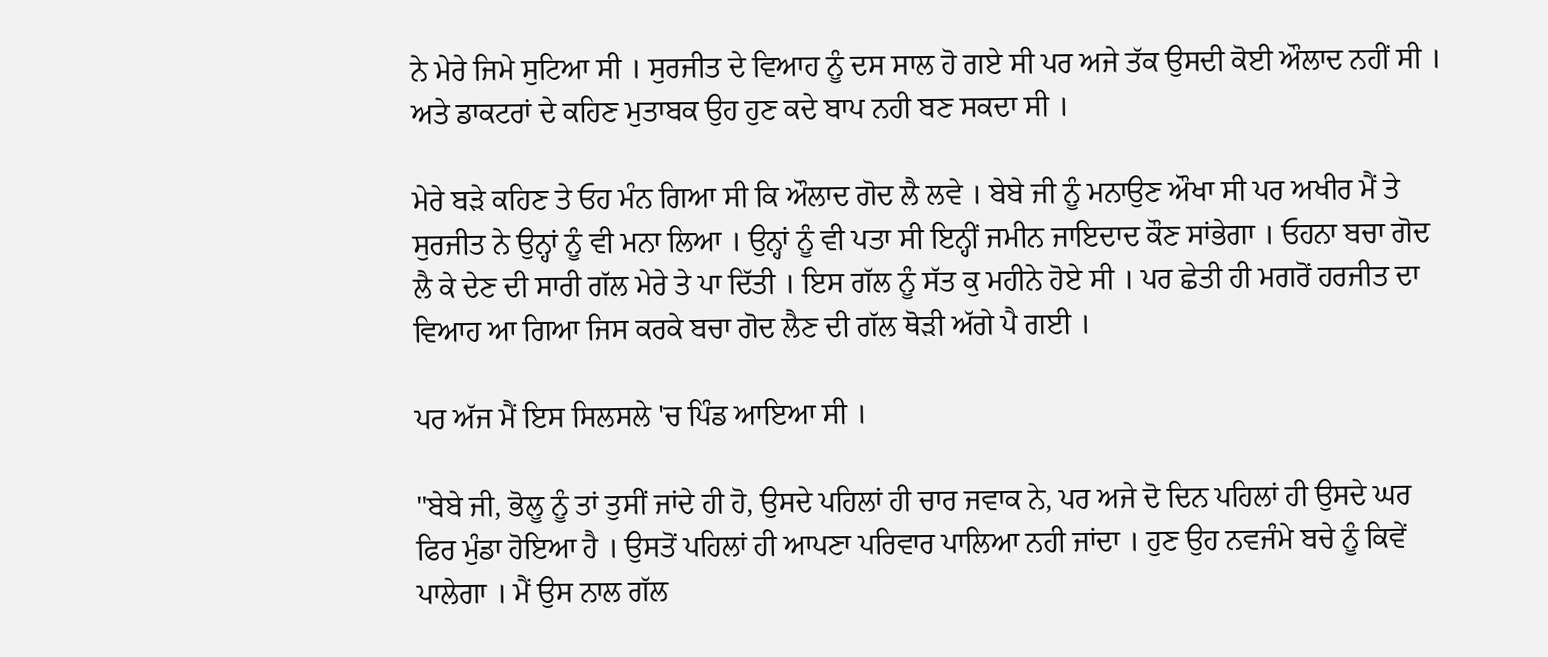ਨੇ ਮੇਰੇ ਜਿਮੇ ਸੁਟਿਆ ਸੀ । ਸੁਰਜੀਤ ਦੇ ਵਿਆਹ ਨੂੰ ਦਸ ਸਾਲ ਹੋ ਗਏ ਸੀ ਪਰ ਅਜੇ ਤੱਕ ਉਸਦੀ ਕੋਈ ਔਲਾਦ ਨਹੀਂ ਸੀ । ਅਤੇ ਡਾਕਟਰਾਂ ਦੇ ਕਹਿਣ ਮੁਤਾਬਕ ਉਹ ਹੁਣ ਕਦੇ ਬਾਪ ਨਹੀ ਬਣ ਸਕਦਾ ਸੀ ।

ਮੇਰੇ ਬੜੇ ਕਹਿਣ ਤੇ ਓਹ ਮੰਨ ਗਿਆ ਸੀ ਕਿ ਔਲਾਦ ਗੋਦ ਲੈ ਲਵੇ । ਬੇਬੇ ਜੀ ਨੂੰ ਮਨਾਉਣ ਔਖਾ ਸੀ ਪਰ ਅਖੀਰ ਮੈਂ ਤੇ ਸੁਰਜੀਤ ਨੇ ਉਨ੍ਹਾਂ ਨੂੰ ਵੀ ਮਨਾ ਲਿਆ । ਉਨ੍ਹਾਂ ਨੂੰ ਵੀ ਪਤਾ ਸੀ ਇਨ੍ਹੀਂ ਜਮੀਨ ਜਾਇਦਾਦ ਕੌਣ ਸਾਂਭੇਗਾ । ਓਹਨਾ ਬਚਾ ਗੋਦ ਲੈ ਕੇ ਦੇਣ ਦੀ ਸਾਰੀ ਗੱਲ ਮੇਰੇ ਤੇ ਪਾ ਦਿੱਤੀ । ਇਸ ਗੱਲ ਨੂੰ ਸੱਤ ਕੁ ਮਹੀਨੇ ਹੋਏ ਸੀ । ਪਰ ਛੇਤੀ ਹੀ ਮਗਰੋਂ ਹਰਜੀਤ ਦਾ ਵਿਆਹ ਆ ਗਿਆ ਜਿਸ ਕਰਕੇ ਬਚਾ ਗੋਦ ਲੈਣ ਦੀ ਗੱਲ ਥੋੜੀ ਅੱਗੇ ਪੈ ਗਈ ।

ਪਰ ਅੱਜ ਮੈਂ ਇਸ ਸਿਲਸਲੇ 'ਚ ਪਿੰਡ ਆਇਆ ਸੀ ।

"ਬੇਬੇ ਜੀ, ਭੋਲੂ ਨੂੰ ਤਾਂ ਤੁਸੀਂ ਜਾਂਦੇ ਹੀ ਹੋ, ਉਸਦੇ ਪਹਿਲਾਂ ਹੀ ਚਾਰ ਜਵਾਕ ਨੇ, ਪਰ ਅਜੇ ਦੋ ਦਿਨ ਪਹਿਲਾਂ ਹੀ ਉਸਦੇ ਘਰ ਫਿਰ ਮੁੰਡਾ ਹੋਇਆ ਹੈ । ਉਸਤੋਂ ਪਹਿਲਾਂ ਹੀ ਆਪਣਾ ਪਰਿਵਾਰ ਪਾਲਿਆ ਨਹੀ ਜਾਂਦਾ । ਹੁਣ ਉਹ ਨਵਜੰਮੇ ਬਚੇ ਨੂੰ ਕਿਵੇਂ ਪਾਲੇਗਾ । ਮੈਂ ਉਸ ਨਾਲ ਗੱਲ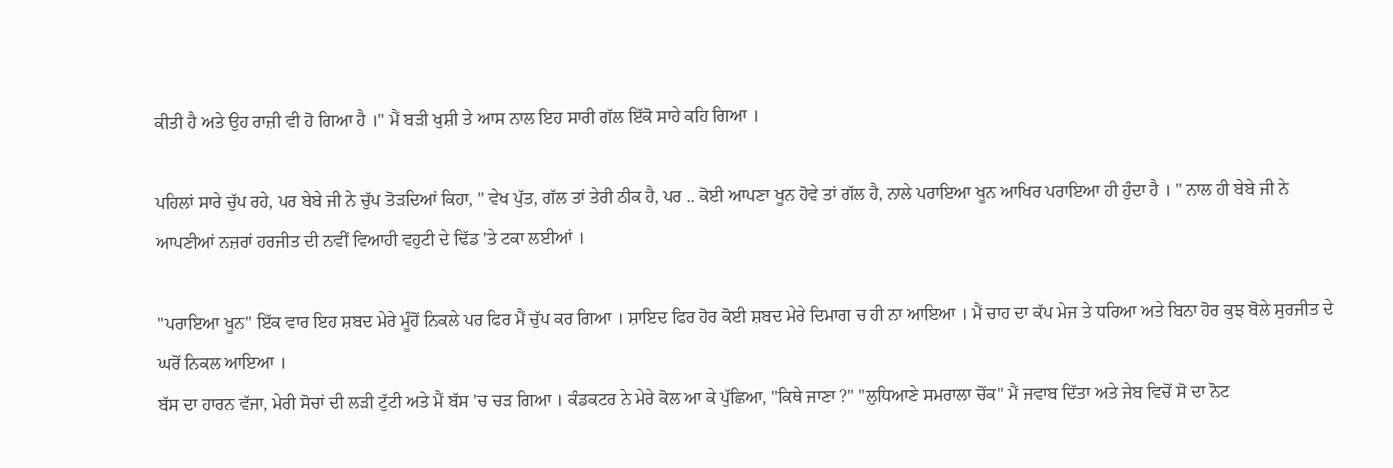ਕੀਤੀ ਹੈ ਅਤੇ ਉਹ ਰਾਜ਼ੀ ਵੀ ਹੋ ਗਿਆ ਹੈ ।" ਮੈਂ ਬੜੀ ਖੁਸ਼ੀ ਤੇ ਆਸ ਨਾਲ ਇਹ ਸਾਰੀ ਗੱਲ ਇੱਕੋ ਸਾਹੇ ਕਹਿ ਗਿਆ ।

ਪਹਿਲਾਂ ਸਾਰੇ ਚੁੱਪ ਰਹੇ, ਪਰ ਬੇਬੇ ਜੀ ਨੇ ਚੁੱਪ ਤੋੜਦਿਆਂ ਕਿਹਾ, " ਵੇਖ ਪੁੱਤ, ਗੱਲ ਤਾਂ ਤੇਰੀ ਠੀਕ ਹੈ, ਪਰ .. ਕੋਈ ਆਪਣਾ ਖੂਨ ਹੋਵੇ ਤਾਂ ਗੱਲ ਹੈ, ਨਾਲੇ ਪਰਾਇਆ ਖੂਨ ਆਖਿਰ ਪਰਾਇਆ ਹੀ ਹੁੰਦਾ ਹੈ । " ਨਾਲ ਹੀ ਬੇਬੇ ਜੀ ਨੇ ਆਪਣੀਆਂ ਨਜ਼ਰਾਂ ਹਰਜੀਤ ਦੀ ਨਵੀਂ ਵਿਆਹੀ ਵਹੁਟੀ ਦੇ ਢਿੱਡ 'ਤੇ ਟਕਾ ਲਈਆਂ ।

"ਪਰਾਇਆ ਖੂਨ" ਇੱਕ ਵਾਰ ਇਹ ਸ਼ਬਦ ਮੇਰੇ ਮੂੰਹੋਂ ਨਿਕਲੇ ਪਰ ਫਿਰ ਮੈਂ ਚੁੱਪ ਕਰ ਗਿਆ । ਸ਼ਾਇਦ ਫਿਰ ਹੋਰ ਕੋਈ ਸ਼ਬਦ ਮੇਰੇ ਦਿਮਾਗ ਚ ਹੀ ਨਾ ਆਇਆ । ਮੈਂ ਚਾਹ ਦਾ ਕੱਪ ਮੇਜ ਤੇ ਧਰਿਆ ਅਤੇ ਬਿਨਾ ਹੋਰ ਕੁਝ ਬੋਲੇ ਸੁਰਜੀਤ ਦੇ ਘਰੋਂ ਨਿਕਲ ਆਇਆ ।
ਬੱਸ ਦਾ ਹਾਰਨ ਵੱਜਾ, ਮੇਰੀ ਸੋਚਾਂ ਦੀ ਲੜੀ ਟੁੱਟੀ ਅਤੇ ਮੈਂ ਬੱਸ 'ਚ ਚੜ ਗਿਆ । ਕੰਡਕਟਰ ਨੇ ਮੇਰੇ ਕੋਲ ਆ ਕੇ ਪੁੱਛਿਆ, "ਕਿਥੇ ਜਾਣਾ ?" "ਲੁਧਿਆਣੇ ਸਮਰਾਲਾ ਚੋਂਕ" ਮੈਂ ਜਵਾਬ ਦਿੱਤਾ ਅਤੇ ਜੇਬ ਵਿਚੋਂ ਸੋ ਦਾ ਨੋਟ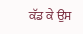ਕੱਡ ਕੇ ਉਸ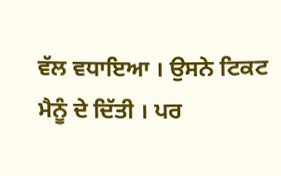ਵੱਲ ਵਧਾਇਆ । ਉਸਨੇ ਟਿਕਟ ਮੈਨੂੰ ਦੇ ਦਿੱਤੀ । ਪਰ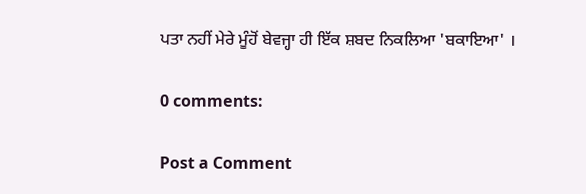ਪਤਾ ਨਹੀਂ ਮੇਰੇ ਮੂੰਹੋਂ ਬੇਵਜ੍ਹਾ ਹੀ ਇੱਕ ਸ਼ਬਦ ਨਿਕਲਿਆ 'ਬਕਾਇਆ' ।

0 comments:

Post a Comment